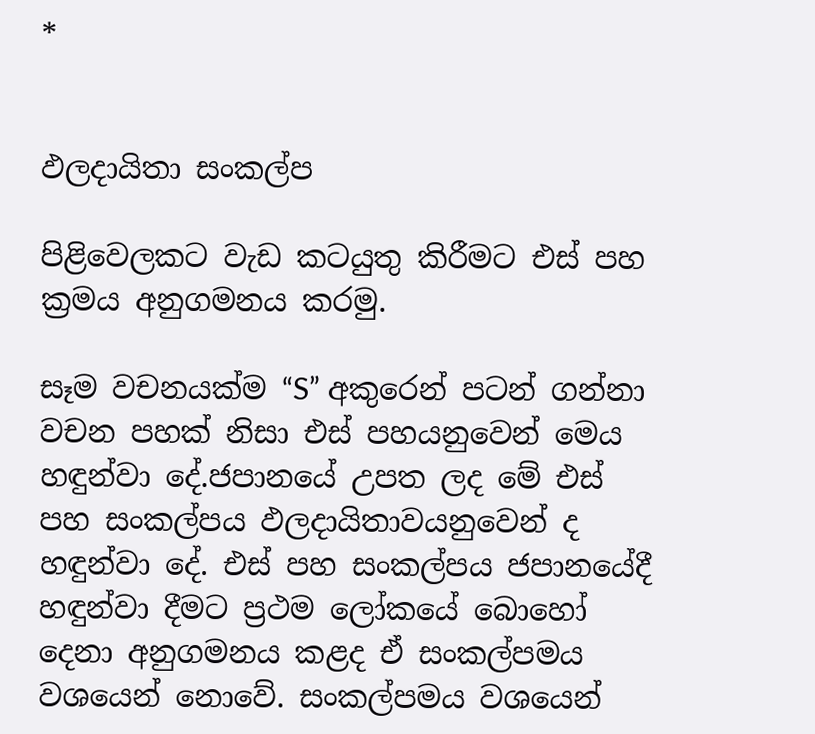*


ඵලදායිතා සංකල්ප

පිළිවෙලකට වැඩ කටයුතු කිරීමට එස් පහ ක්‍රමය අනුගමනය කරමු.

සෑම වචනයක්ම “S” අකුරෙන් පටන් ගන්නා වචන පහක් නිසා එස් පහයනුවෙන් මෙය හඳුන්වා දේ.ජපානයේ උපත ලද මේ එස් පහ සංකල්පය ඵලදායිතාවයනුවෙන් ද හඳුන්වා දේ. එස් පහ සංකල්පය ජපානයේදී හඳුන්වා දීමට ප්‍රථම ලෝකයේ බොහෝ දෙනා අනුගමනය කළද ඒ සංකල්පමය වශයෙන් නොවේ. සංකල්පමය වශයෙන්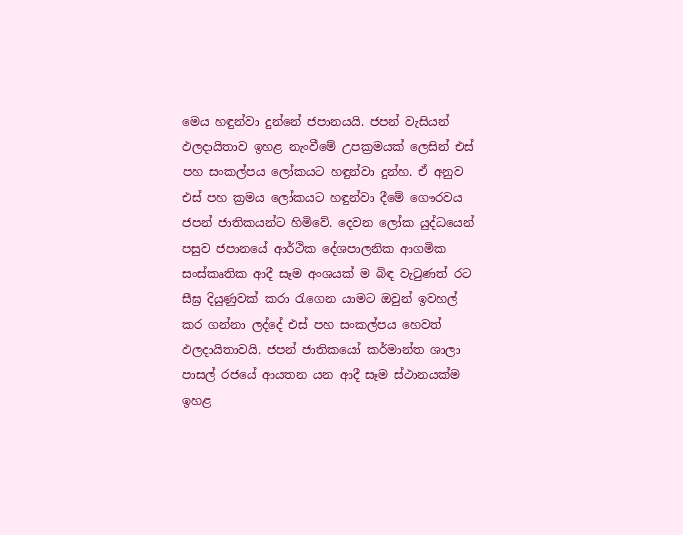මෙය හඳුන්වා දුන්නේ ජපානයයි. ජපන් වැසියන් ඵලදායිතාව ඉහළ නැංවීමේ උපක්‍රමයක් ලෙසින් එස් පහ සංකල්පය ලෝකයට හඳුන්වා දුන්හ. ඒ අනුව එස් පහ ක්‍රමය ලෝකයට හඳුන්වා දීමේ ගෞරවය ජපන් ජාතිකයන්ට හිමිවේ. දෙවන ලෝක යුද්ධයෙන් පසුව ජපානයේ ආර්ථික දේශපාලනික ආගමික සංස්කෘතික ආදී සෑම අංශයක් ම බිඳ වැටුණත් රට සීඝ්‍ර දියුණුවක් කරා රැගෙන යාමට ඔවුන් ඉවහල් කර ගන්නා ලද්දේ එස් පහ සංකල්පය හෙවත් ඵලදායිතාවයි. ජපන් ජාතිකයෝ කර්මාන්ත ශාලා පාසල් රජයේ ආයතන යන ආදී සෑම ස්ථානයක්ම ඉහළ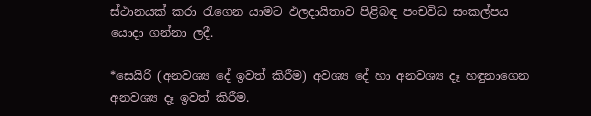ස්ථානයක් කරා රැගෙන යාමට ඵලදායිතාව පිළිබඳ පංචවිධ සංකල්පය යොදා ගන්නා ලදී.

*සෙයිරි (අනවශ්‍ය දේ ඉවත් කිරීම) අවශ්‍ය දේ හා අනවශ්‍ය දෑ හඳුනාගෙන අනවශ්‍ය දෑ ඉවත් කිරීම.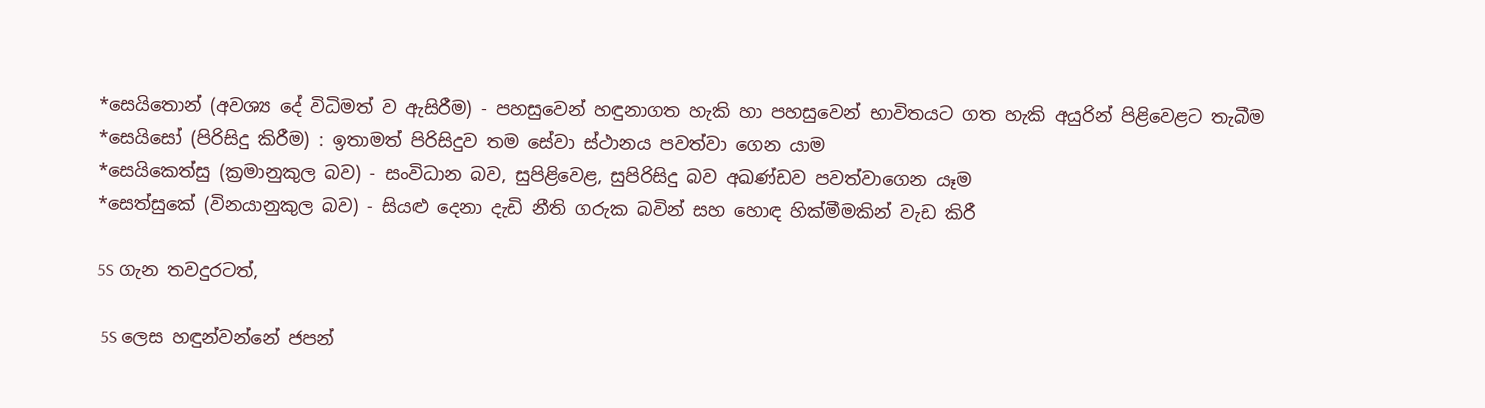*සෙයිතොන් (අවශ්‍ය දේ විධිමත් ව ඇසිරීම) - පහසුවෙන් හඳුනාගත හැකි හා පහසුවෙන් භාවිතයට ගත හැකි අයුරින් පිළිවෙළට තැබීම
*සෙයිසෝ (පිරිසිදු කිරීම) : ඉතාමත් පිරිසිදුව තම සේවා ස්ථානය පවත්වා ගෙන යාම
*සෙයිකෙත්සු (ක්‍රමානුකුල බව) - සංවිධාන බව, සුපිළිවෙළ, සුපිරිසිදු බව අඛණ්ඩව පවත්වාගෙන යෑම
*සෙත්සුකේ (විනයානුකුල බව) - සියළු දෙනා දැඩි නීති ගරුක බවින් සහ හොඳ හික්මීමකින් වැඩ කිරී

5S ගැන තවදුරටත්,

 5S ලෙස හඳුන්වන්නේ ජපන්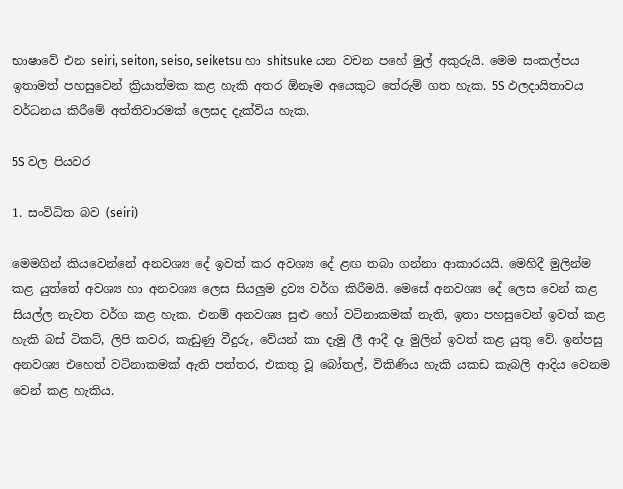භාෂාවේ එන seiri, seiton, seiso, seiketsu හා shitsuke යන වචන පහේ මුල් අකුරුයි. මෙම සංකල්පය ඉතාමත් පහසුවෙන් ක්‍රියාත්මක කළ හැකි අතර ඕනෑම අයෙකුට තේරුම් ගත හැක. 5S ඵලදායිතාවය වර්ධනය කිරීමේ අත්තිවාරමක් ලෙසද දැක්විය හැක.

5S වල පියවර

1. සංවිධිත බව (seiri)

මෙමගින් කියවෙන්නේ අනවශ්‍ය දේ ඉවත් කර අවශ්‍ය දේ ළඟ තබා ගන්නා ආකාරයයි. මෙහිදී මුලින්ම කළ යුත්තේ අවශ්‍ය හා අනවශ්‍ය ලෙස සියලුම ද්‍රව්‍ය වර්ග කිරීමයි. මෙසේ අනවශ්‍ය දේ ලෙස වෙන් කළ සියල්ල නැවත වර්ග කළ හැක. එනම් අනවශ්‍ය සුළු හෝ වටිනාකමක් නැති, ඉතා පහසුවෙන් ඉවත් කළ හැකි බස් ටිකට්, ලිපි කවර, කැඩුණු වීදුරු, වේයන් කා දැමු ලී ආදී දෑ මුලින් ඉවත් කළ යුතු වේ. ඉන්පසු අනවශ්‍ය එහෙත් වටිනාකමක් ඇති පත්තර, එකතු වූ බෝතල්, විකිණිය හැකි යකඩ කැබලි ආදිය වෙනම වෙන් කළ හැකිය.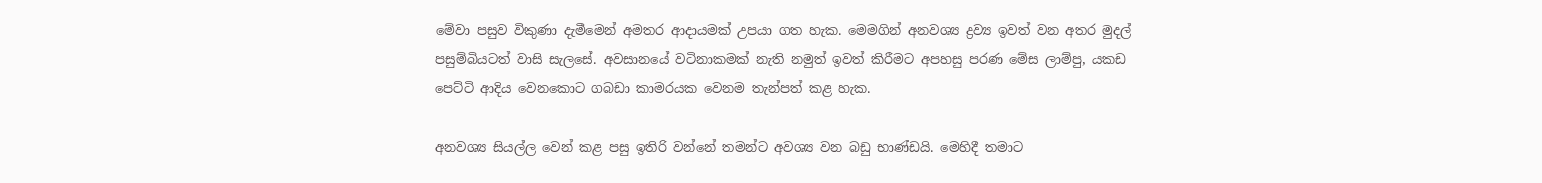මේවා පසුව විකුණා දැමීමෙන් අමතර ආදායමක් උපයා ගත හැක. මෙමගින් අනවශ්‍ය ද්‍රව්‍ය ඉවත් වන අතර මුදල් පසුම්බියටත් වාසි සැලසේ. අවසානයේ වටිනාකමක් නැති නමුත් ඉවත් කිරීමට අපහසු පරණ මේස ලාම්පු, යකඩ පෙට්ටි ආදිය වෙනකොට ගබඩා කාමරයක වෙනම තැන්පත් කළ හැක.

අනවශ්‍ය සියල්ල වෙන් කළ පසු ඉතිරි වන්නේ තමන්ට අවශ්‍ය වන බඩු භාණ්ඩයි. මෙහිදී තමාට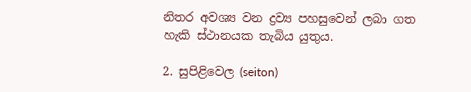නිතර අවශ්‍ය වන ද්‍රව්‍ය පහසුවෙන් ලබා ගත හැකි ස්ථානයක තැබිය යුතුය.

2. සුපිළිවෙල (seiton)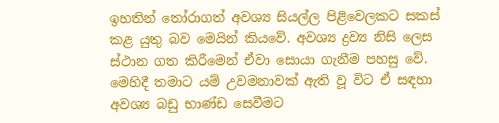ඉහතින් තෝරාගත් අවශ්‍ය සියල්ල පිළිවෙලකට සකස් කළ යුතු බව මෙයින් කියවේ. අවශ්‍ය ද්‍රව්‍ය නිසි ලෙස ස්ථාන ගත කිරීමෙන් ඒවා සොයා ගැනීම පහසු වේ. මෙහිදී තමාට යම් උවමනාවක් ඇති වූ විට ඒ සඳහා අවශ්‍ය බඩු භාණ්ඩ සෙවීමට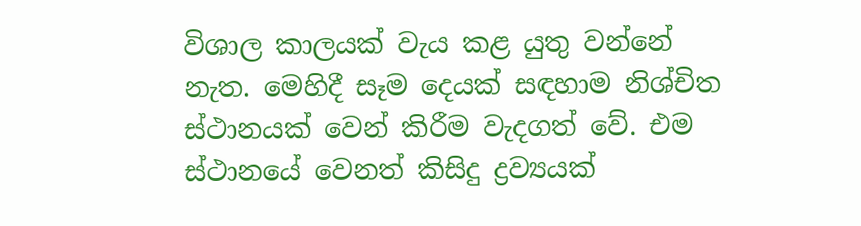විශාල කාලයක් වැය කළ යුතු වන්නේ නැත. මෙහිදී සෑම දෙයක් සඳහාම නිශ්චිත ස්ථානයක් වෙන් කිරීම වැදගත් වේ. එම ස්ථානයේ වෙනත් කිසිදු ද්‍රව්‍යයක්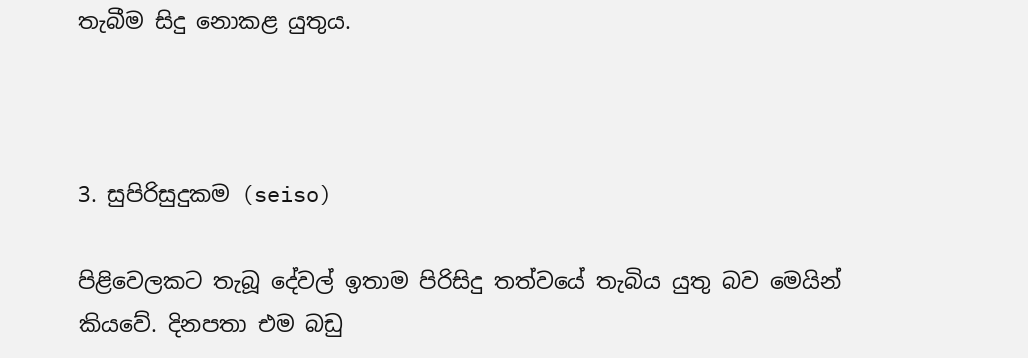තැබීම සිදු නොකළ යුතුය.



3. සුපිරිසුදුකම (seiso)

පිළිවෙලකට තැබූ දේවල් ඉතාම පිරිසිදු තත්වයේ තැබිය යුතු බව මෙයින් කියවේ. දිනපතා එම බඩු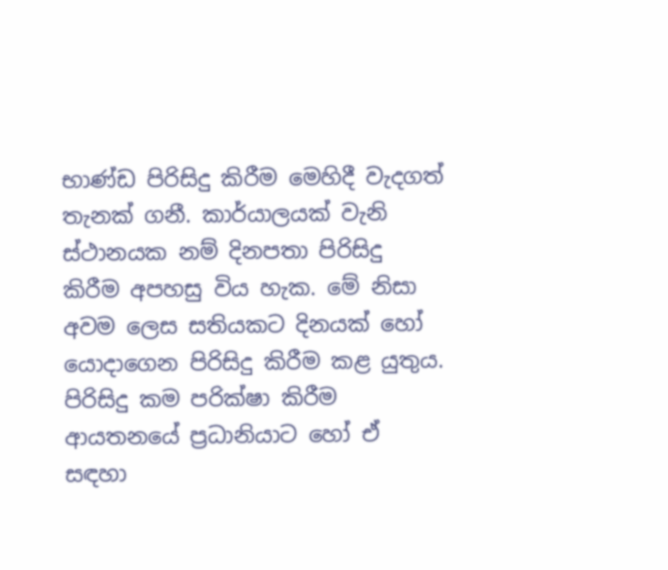භාණ්ඩ පිරිසිදු කිරීම මෙහිදී වැදගත් තැනක් ගනී. කාර්යාලයක් වැනි ස්ථානයක නම් දිනපතා පිරිසිදු කිරීම අපහසු විය හැක. මේ නිසා අවම ලෙස සතියකට දිනයක් හෝ යොදාගෙන පිරිසිදු කිරීම කළ යුතුය. පිරිසිදු කම පරික්ෂා කිරීම ආයතනයේ ප්‍රධානියාට හෝ ඒ සඳහා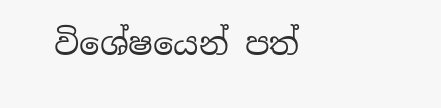විශේෂයෙන් පත්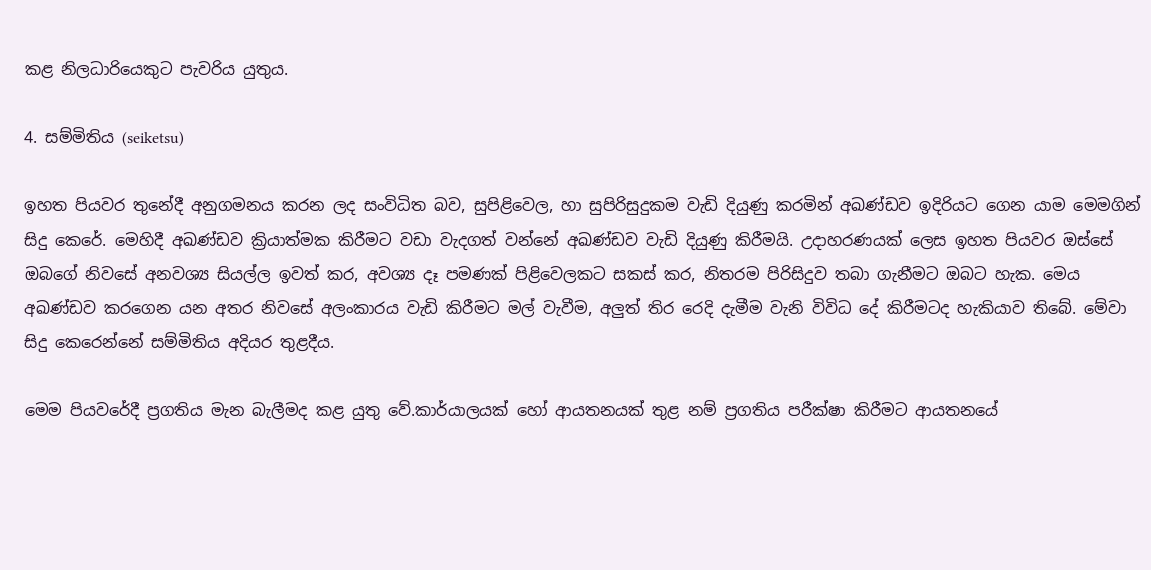කළ නිලධාරියෙකුට පැවරිය යුතුය.

4. සම්මිතිය (seiketsu)

ඉහත පියවර තුනේදී අනුගමනය කරන ලද සංවිධිත බව, සුපිළිවෙල, හා සුපිරිසුදුකම වැඩි දියුණු කරමින් අඛණ්ඩව ඉදිරියට ගෙන යාම මෙමගින් සිදු කෙරේ. මෙහිදී අඛණ්ඩව ක්‍රියාත්මක කිරීමට වඩා වැදගත් වන්නේ අඛණ්ඩව වැඩි දියුණු කිරීමයි. උදාහරණයක් ලෙස ඉහත පියවර ඔස්සේ ඔබගේ නිවසේ අනවශ්‍ය සියල්ල ඉවත් කර, අවශ්‍ය දෑ පමණක් පිළිවෙලකට සකස් කර, නිතරම පිරිසිදුව තබා ගැනීමට ඔබට හැක. මෙය අඛණ්ඩව කරගෙන යන අතර නිවසේ අලංකාරය වැඩි කිරීමට මල් වැවීම, අලුත් තිර රෙදි දැමීම වැනි විවිධ දේ කිරීමටද හැකියාව තිබේ. මේවා සිදු කෙරෙන්නේ සම්මිතිය අදියර තුළදීය.

මෙම පියවරේදී ප්‍රගතිය මැන බැලීමද කළ යුතු වේ.කාර්යාලයක් හෝ ආයතනයක් තුළ නම් ප්‍රගතිය පරීක්ෂා කිරීමට ආයතනයේ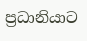ප්‍රධානියාට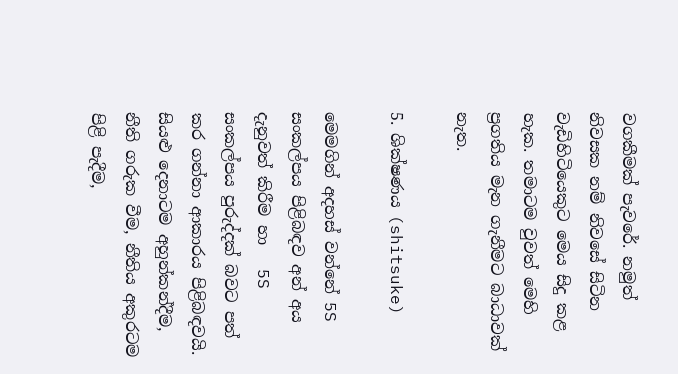වගකීමක් පැවරේ. නමුත් නිවසක නම් නිවසේ සිටින වැඩිහිටියෙකුට මෙය සිදු කළ හැක. තමාටම වුවත් මෙහි ප්‍රගතිය මැන ගැනීමට බාධාවක් නැත.

5. ශික්ෂණය (shitsuke)

මෙමගින් අදහස් වන්නේ 5S සංකල්පය පිළිබඳව අන් අය දැනුවත් කිරීම හා   5S සංකල්පය පුරුද්දක් බවට පත් කර ගන්නා ආකාරය පිළිබඳවයි. සියළු දෙනාටම අහුන්කන්දීම, නීති ගරුක වීම, නීතිය අකුරටම පිළි පැදීම,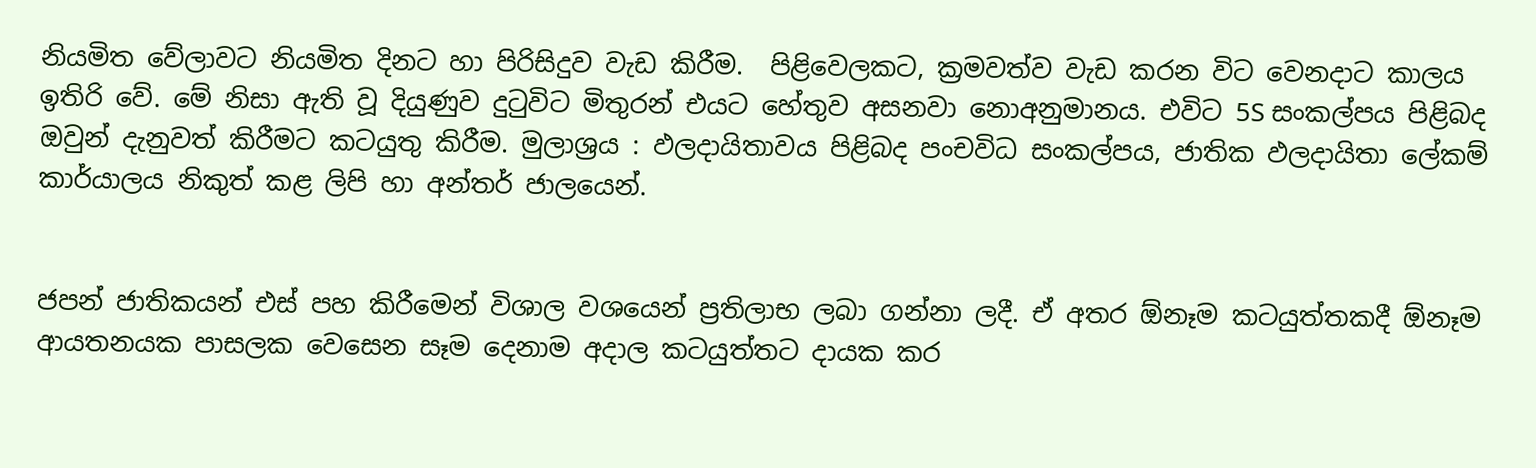නියමිත වේලාවට නියමිත දිනට හා පිරිසිදුව වැඩ කිරීම.  පිළිවෙලකට, ක්‍රමවත්ව වැඩ කරන විට වෙනදාට කාලය ඉතිරි වේ. මේ නිසා ඇති වූ දියුණුව දුටුවිට මිතුරන් එයට හේතුව අසනවා නොඅනුමානය. එවිට 5S සංකල්පය පිළිබද ඔවුන් දැනුවත් කිරීමට කටයුතු කිරීම. මුලාශ්‍රය : ඵලදායිතාවය පිළිබද පංචවිධ සංකල්පය, ජාතික ඵලදායිතා ලේකම් කාර්යාලය නිකුත් කළ ලිපි හා අන්තර් ජාලයෙන්.


ජපන් ජාතිකයන් එස් පහ කිරීමෙන් විශාල වශයෙන් ප්‍රතිලාභ ලබා ගන්නා ලදී. ඒ අතර ඕනෑම කටයුත්තකදී ඕනෑම ආයතනයක පාසලක වෙසෙන සෑම දෙනාම අදාල කටයුත්තට දායක කර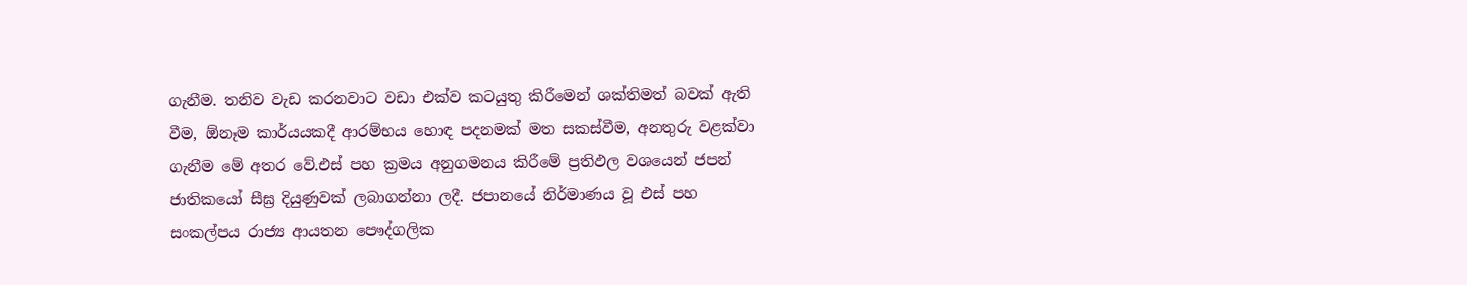ගැනීම. තනිව වැඩ කරනවාට වඩා එක්ව කටයුතු කිරීමෙන් ශක්තිමත් බවක් ඇති වීම, ඕනෑම කාර්යයකදී ආරම්භය හොඳ පදනමක් මත සකස්වීම, අනතුරු වළක්වා ගැනීම මේ අතර වේ.එස් පහ ක්‍රමය අනුගමනය කිරීමේ ප්‍රතිඵල වශයෙන් ජපන් ජාතිකයෝ සීඝ්‍ර දියුණුවක් ලබාගන්නා ලදී. ජපානයේ නිර්මාණය වූ එස් පහ සංකල්පය රාජ්‍ය ආයතන පෞද්ගලික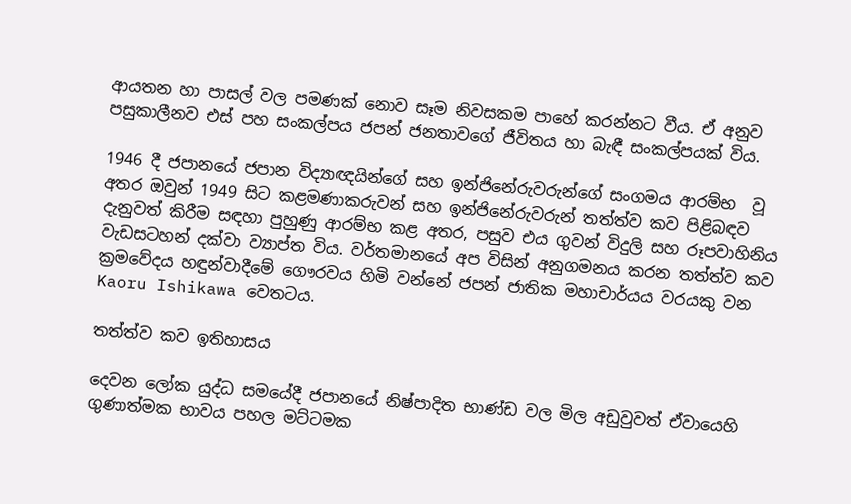ආයතන හා පාසල් වල පමණක් නොව සෑම නිවසකම පාහේ කරන්නට වීය. ඒ අනුව පසුකාලීනව එස් පහ සංකල්පය ජපන් ජනතාවගේ ජීවිතය හා බැඳී සංකල්පයක් විය.

1946 දී ජපානයේ ජපාන විද්‍යාඥයින්ගේ සහ ඉන්ජිනේරුවරුන්ගේ සංගමය ආරම්භ  වූ අතර ඔවුන් 1949 සිට කළමණාකරුවන් සහ ඉන්ජිනේරුවරුන් තත්ත්ව කව පිළිබඳව දැනුවත් කිරීම සඳහා පුහුණු ආරම්භ කළ අතර, පසුව එය ගුවන් විදුලි සහ රූපවාහිනිය වැඩසටහන් දක්වා ව්‍යාප්ත විය. වර්තමානයේ අප විසින් අනුගමනය කරන තත්ත්ව කව ක්‍රමවේදය හඳුන්වාදීමේ ගෞරවය හිමි වන්නේ ජපන් ජාතික මහාචාර්යය වරයකු වන Kaoru Ishikawa වෙතටය.

තත්ත්ව කව ඉතිහාසය

දෙවන ලෝක යුද්ධ සමයේදී ජපානයේ නිෂ්පාදිත භාණ්ඩ වල මිල අඩුවුවත් ඒවායෙහි ගුණාත්මක භාවය පහල මට්ටමක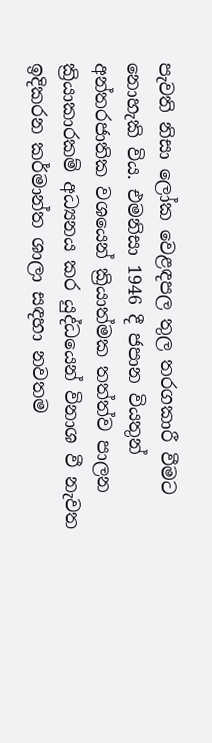පැවති නිසා ලෝක වෙළඳපල තුල තරගකාරී වීමට නොහැකි විය. එමනිසා 1946 දී ජපාන වියතුන් අන්තරජාතික වශයෙන් ක්‍රියාත්මක තත්ත්ව පාලන ක්‍රියාකාරකම් අධ්‍යනය කර යුද්ධයෙන් විනාශ වී නැවත ඉදිකරන කර්මාන්ත ශාලා සඳහා නවතම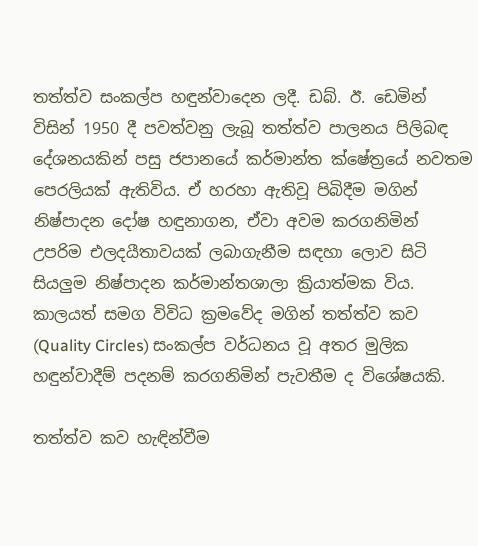තත්ත්ව සංකල්ප හඳුන්වාදෙන ලදී. ඩබ්. ඊ. ඩෙමින් විසින් 1950 දී පවත්වනු ලැබූ තත්ත්ව පාලනය පිලිබඳ දේශනයකින් පසු ජපානයේ කර්මාන්ත ක්ෂේත්‍රයේ නවතම පෙරලියක් ඇතිවිය. ඒ හරහා ඇතිවූ පිබිදීම මගින් නිෂ්පාදන දෝෂ හඳුනාගන, ඒවා අවම කරගනිමින් උපරිම එලදයීතාවයක් ලබාගැනීම සඳහා ලොව සිටි සියලුම නිෂ්පාදන කර්මාන්තශාලා ක්‍රියාත්මක විය. කාලයත් සමග විවිධ ක්‍රමවේද මගින් තත්ත්ව කව (Quality Circles) සංකල්ප වර්ධනය වූ අතර මුලික හඳුන්වාදීම් පදනම් කරගනිමින් පැවතීම ද විශේෂයකි.

තත්ත්ව කව හැඳින්වීම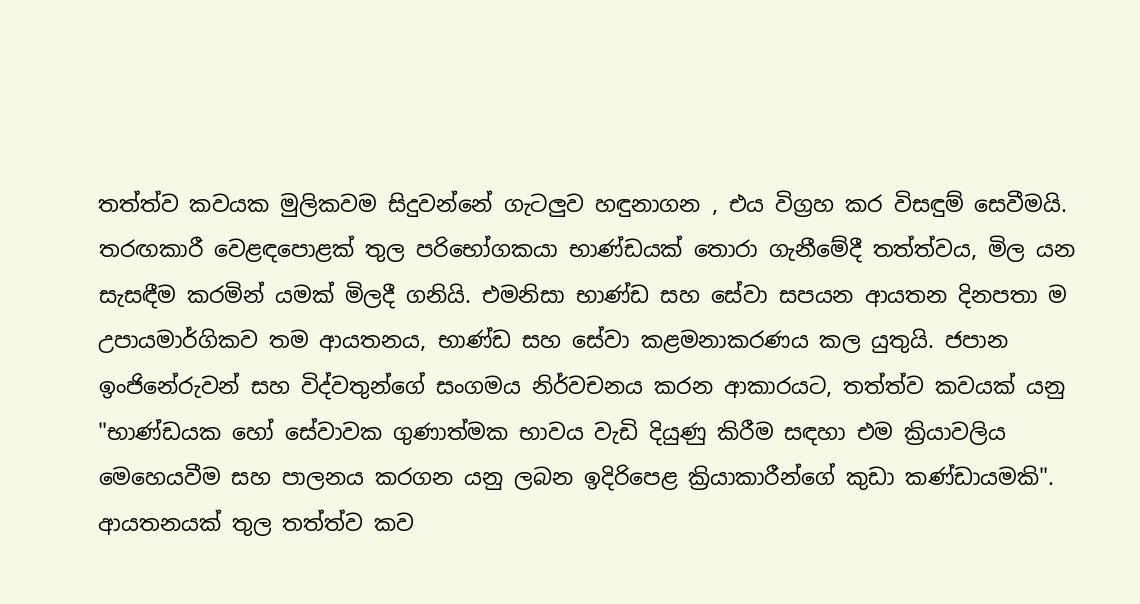තත්ත්ව කවයක මුලිකවම සිදුවන්නේ ගැටලුව හඳුනාගන , එය විග්‍රහ කර විසඳුම් සෙවීමයි. තරඟකාරී වෙළඳපොළක් තුල පරිභෝගකයා භාණ්ඩයක් තොරා ගැනීමේදී තත්ත්වය, මිල යන සැසඳීම කරමින් යමක් මිලදී ගනියි. එමනිසා භාණ්ඩ සහ සේවා සපයන ආයතන දිනපතා ම උපායමාර්ගිකව තම ආයතනය, භාණ්ඩ සහ සේවා කළමනාකරණය කල යුතුයි. ජපාන ඉංජිනේරුවන් සහ විද්වතුන්ගේ සංගමය නිර්වචනය කරන ආකාරයට, තත්ත්ව කවයක් යනු "භාණ්ඩයක හෝ සේවාවක ගුණාත්මක භාවය වැඩි දියුණු කිරීම සඳහා එම ක්‍රියාවලිය මෙහෙයවීම සහ පාලනය කරගන යනු ලබන ඉදිරිපෙළ ක්‍රියාකාරීන්ගේ කුඩා කණ්ඩායමකි". ආයතනයක් තුල තත්ත්ව කව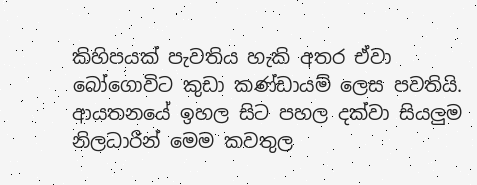කිහිපයක් පැවතිය හැකි අතර ඒවා බෝගොවිට කුඩා කණ්ඩායම් ලෙස පවතියි. ආයතනයේ ඉහල සිට පහල දක්වා සියලුම නිලධාරීන් මෙම කවතුල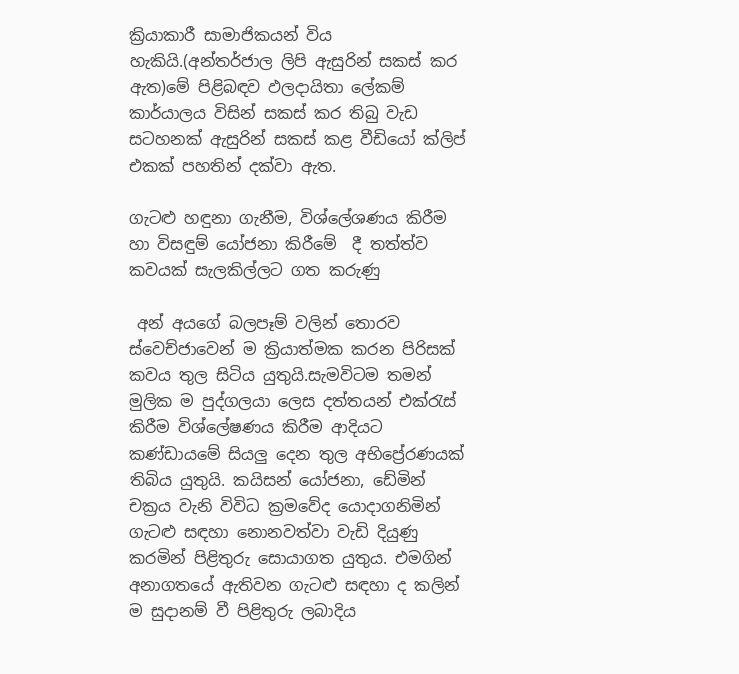ක්‍රියාකාරී සාමාජිකයන් විය හැකියි.(අන්තර්ජාල ලිපි ඇසුරින් සකස් කර ඇත)මේ පිළිබඳව ඵලදායිතා ලේකම් කාර්යාලය විසින් සකස් කර තිබු වැඩ සටහනක් ඇසුරින් සකස් කළ වීඩියෝ ක්ලිප් එකක් පහතින් දක්වා ඇත.

ගැටළු හඳුනා ගැනීම, විශ්ලේශණය කිරීම හා විසඳුම් යෝජනා කිරීමේ  දී තත්ත්ව කවයක් සැලකිල්ලට ගත කරුණු

 අන් අයගේ බලපෑම් වලින් තොරව ස්වෙච්ජාවෙන් ම ක්‍රියාත්මක කරන පිරිසක් කවය තුල සිටිය යුතුයි.සැමවිටම තමන් මුලික ම පුද්ගලයා ලෙස දත්තයන් එක්රැස් කිරීම විශ්ලේෂණය කිරීම ආදියට කණ්ඩායමේ සියලු දෙන තුල අභිප්‍රේරණයක් තිබිය යුතුයි. කයිසන් යෝජනා, ඩේමින් චක්‍රය වැනි විවිධ ක්‍රමවේද යොදාගනිමින් ගැටළු සඳහා නොනවත්වා වැඩි දියුණු කරමින් පිළිතුරු සොයාගත යුතුය. එමගින් අනාගතයේ ඇතිවන ගැටළු සඳහා ද කලින් ම සුදානම් වී පිළිතුරු ලබාදිය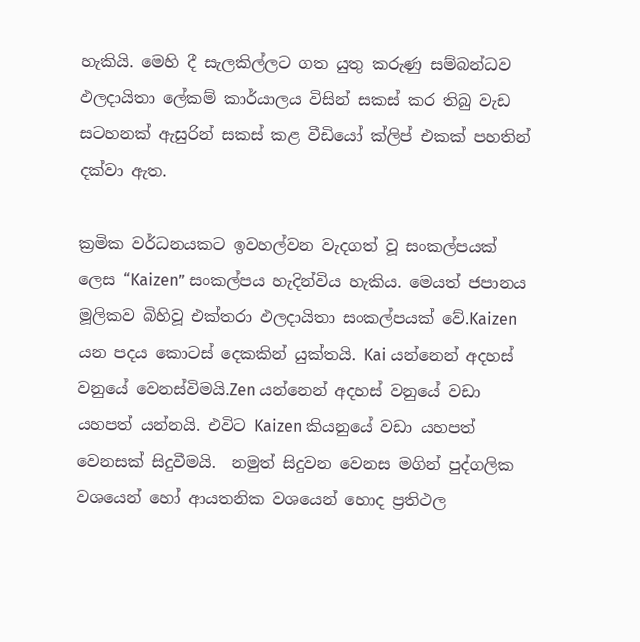හැකියි. මෙහි දී සැලකිල්ලට ගත යුතු කරුණු සම්බන්ධව ඵලදායිතා ලේකම් කාර්යාලය විසින් සකස් කර තිබු වැඩ සටහනක් ඇසුරින් සකස් කළ වීඩියෝ ක්ලිප් එකක් පහතින් දක්වා ඇත.

ක්‍රමික වර්ධනයකට ඉවහල්වන වැදගත් වූ සංකල්පයක්  ලෙස “Kaizen” සංකල්පය හැදින්විය හැකිය. මෙයත් ජපානය මූලිකව බිහිවූ එක්තරා ඵලදායිතා සංකල්පයක් වේ.Kaizen යන පදය කොටස් දෙකකින් යුක්තයි. Kai යන්නෙන් අදහස් වනුයේ වෙනස්විමයි.Zen යන්නෙන් අදහස් වනුයේ වඩා යහපත් යන්නයි. එවිට Kaizen කියනුයේ වඩා යහපත් වෙනසක් සිදුවීමයි.  නමුත් සිදුවන වෙනස මගින් පුද්ගලික වශයෙන් හෝ ආයතනික වශයෙන් හොද ප්‍රතිථල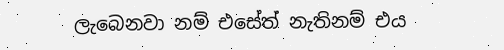ලැබෙනවා නම් එසේත් නැතිනම් එය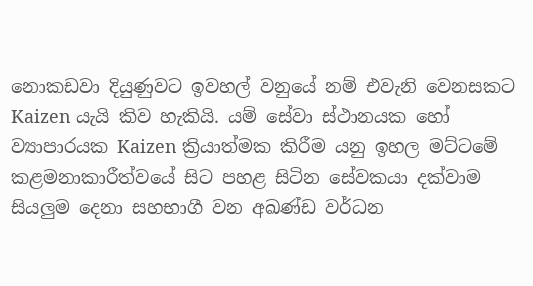නොකඩවා දියුණුවට ඉවහල් වනුයේ නම් එවැනි වෙනසකට Kaizen යැයි කිව හැකියි. යම් සේවා ස්ථානයක හෝ ව්‍යාපාරයක Kaizen ක්‍රියාත්මක කිරීම යනු ඉහල මට්ටමේ කළමනාකාරීත්වයේ සිට පහළ සිටින සේවකයා දක්වාම සියලුම දෙනා සහභාගී වන අඛණ්ඩ වර්ධන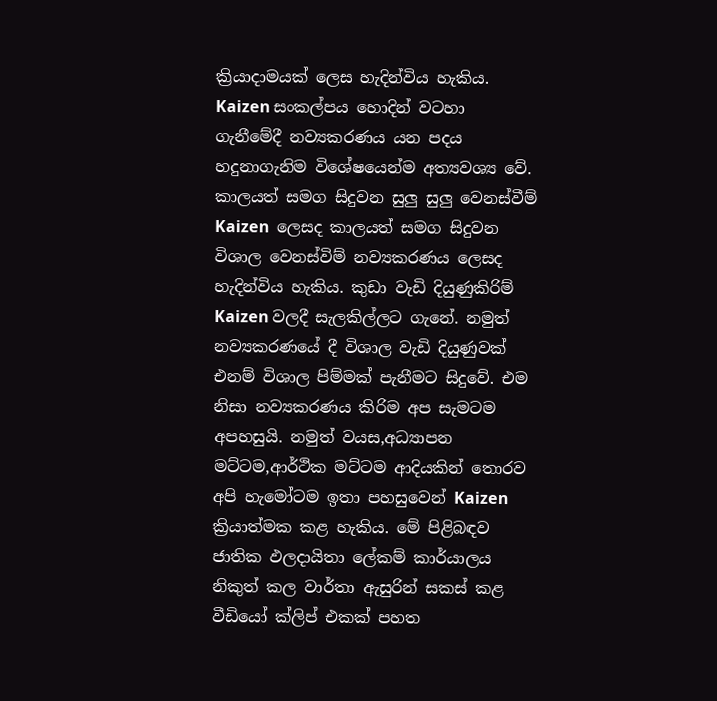ක්‍රියාදාමයක් ලෙස හැදින්විය හැකිය.  Kaizen සංකල්පය හොදින් වටහා ගැනීමේදී නව්‍යකරණය යන පදය හදුනාගැනිම විශේෂයෙන්ම අත්‍යවශ්‍ය වේ. කාලයත් සමග සිදුවන සුලු සුලු වෙනස්වීම් Kaizen  ලෙසද කාලයත් සමග සිදුවන විශාල වෙනස්විම් නව්‍යකරණය ලෙසද හැදින්විය හැකිය. කුඩා වැඩි දියුණුකිරිම් Kaizen වලදී සැලකිල්ලට ගැනේ. නමුත් නව්‍යකරණයේ දී විශාල වැඩි දියුණුවක් එනම් විශාල පිම්මක් පැනීමට සිදුවේ. එම නිසා නව්‍යකරණය කිරිම අප සැමටම අපහසුයි. නමුත් වයස,අධ්‍යාපන මට්ටම,ආර්ථික මට්ටම ආදියකින් තොරව අපි හැමෝටම ඉතා පහසුවෙන් Kaizen ක්‍රියාත්මක කළ හැකිය. මේ පිළිබඳව ජාතික ඵලදායිතා ලේකම් කාර්යාලය නිකුත් කල වාර්තා ඇසුරින් සකස් කළ වීඩියෝ ක්ලිප් එකක් පහත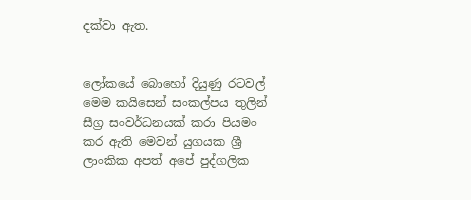දක්වා ඇත.


ලෝකයේ බොහෝ දියුණු රටවල් මෙම කයිසෙන් සංකල්පය තුලින් සීග්‍ර සංවර්ධනයක් කරා පියමං කර ඇති මෙවන් යුගයක ශ්‍රී ලාංකික අපත් අපේ පුද්ගලික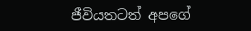ජීවියතටත් අපගේ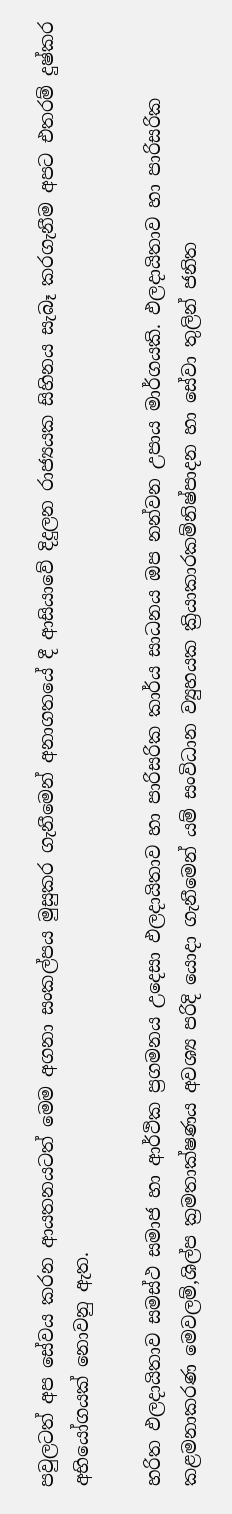පවුලටත් අප සේවය කරන ආයතනයටත් මෙම අගනා සංකල්පය මුසුකර ගැනීමෙන් අනාගතයේ දී ආසියාවේ දිදුලන රාජ්‍යයක සිහිනය සැබෑ කරගැනීම අපට එතරම් දුෂ්කර අභියෝගයක් නොවනු ඇත.

හරිත ඵලදායිතාව සමස්ථ සමාජ හා ආර්ථික ප්‍රගමනය උදෙසා ඵලදායිතාව හා පාරිසරික කාර්ය සාධනය ඔප නන්වන උපාය මාර්ගයකි. ඵලදායිතාව හා පාරිසරික කළමනාකරණ මෙවලම්,ශිල්ප ක්‍රමතාක්ෂණය අවශ්‍ය පරිදි යොදා ගැනීමෙන් යම් සංවිධාන ව්‍යුහයක ක්‍රියාකාරකම්නිෂ්පාදන හා සේවා තුලින් ජනිත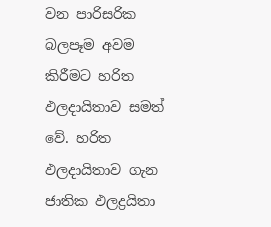වන පාරිසරික බලපෑම අවම කිරීමට හරිත ඵලදායිතාව සමත් වේ. හරිත ඵලදායිතාව ගැන ජාතික ඵලද්‍රයිතා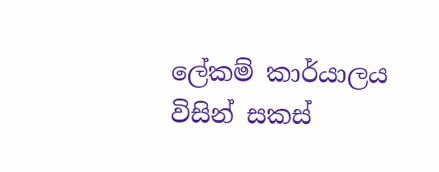ලේකම් කාර්යාලය විසින් සකස්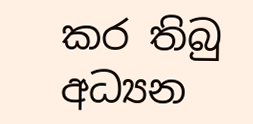කර තිබු අධ්‍යන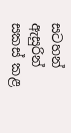සටහන් ඇසුරින් සකස් කළ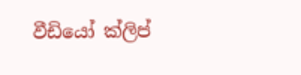වීඩියෝ ක්ලිප්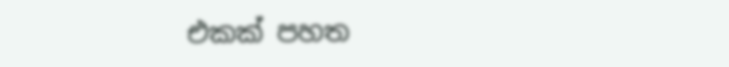එකක් පහත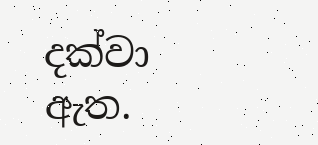දක්වා ඇත.